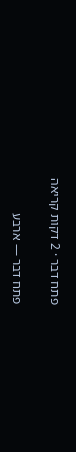פתח דבר · 2 דקות קריאה

פתח דבר — ארבע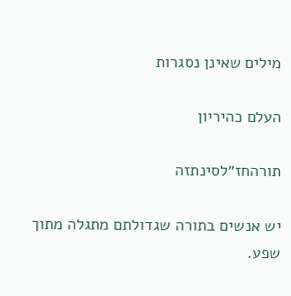מילים שאינן נסגרות

העלם כהיריון

תורהחז״לסינתזה

יש אנשים בתורה שגדולתם מתגלה מתוך שפע.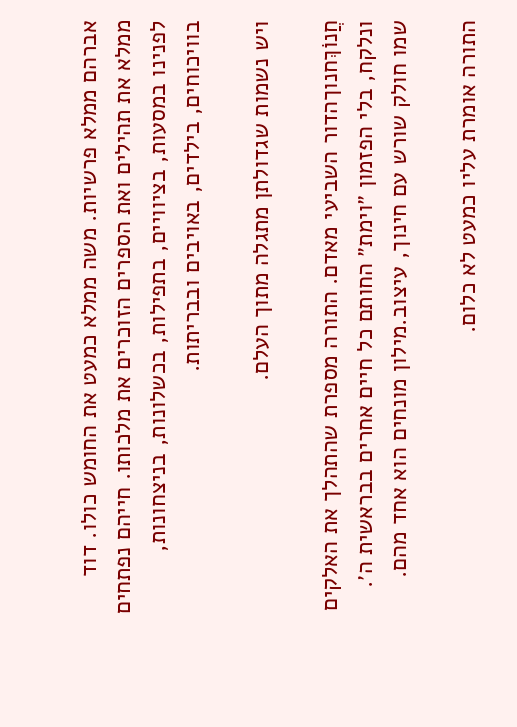אברהם ממלא פרשיות. משה ממלא כמעט את החומש כולו. דוד ממלא את תהילים ואת הספרים הזוכרים את מלכותו. חייהם נפתחים לפנינו במסעות, בציוויים, בתפילות, בכשלונות, בניצחונות, בוויכוחים, בילדים, באויבים ובבריתות.

ויש נשמות שגדולתן מתגלה מתוך העלם.

חֲנוֹךְחנוךהדור השביעי מאדם. התורה מספרת שהתהלך את האלקים ונלקח, בלי הפזמון ״וימת״ החותם כל חיים אחרים בבראשית ה׳. שמו חולק שורש עם חינוך, עיצוב.מילון מונחים הוא אחד מהם.

התורה אומרת עליו כמעט לא כלום.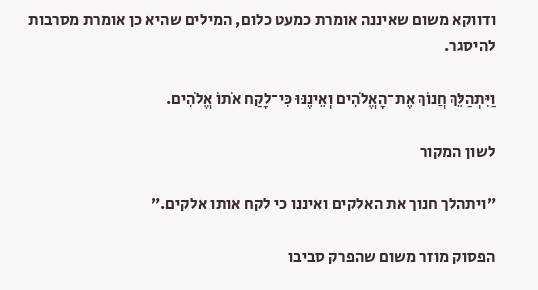ודווקא משום שאיננה אומרת כמעט כלום, המילים שהיא כן אומרת מסרבות להיסגר.

וַיִּתְהַלֵּךְ חֲנוֹךְ אֶת־הָאֱלֹהִים וְאֵינֶנּוּ כִּי־לָקַח אֹתוֹ אֱלֹהִים.

לשון המקור

״ויתהלך חנוך את האלקים ואיננו כי לקח אותו אלקים.״

הפסוק מוזר משום שהפרק סביבו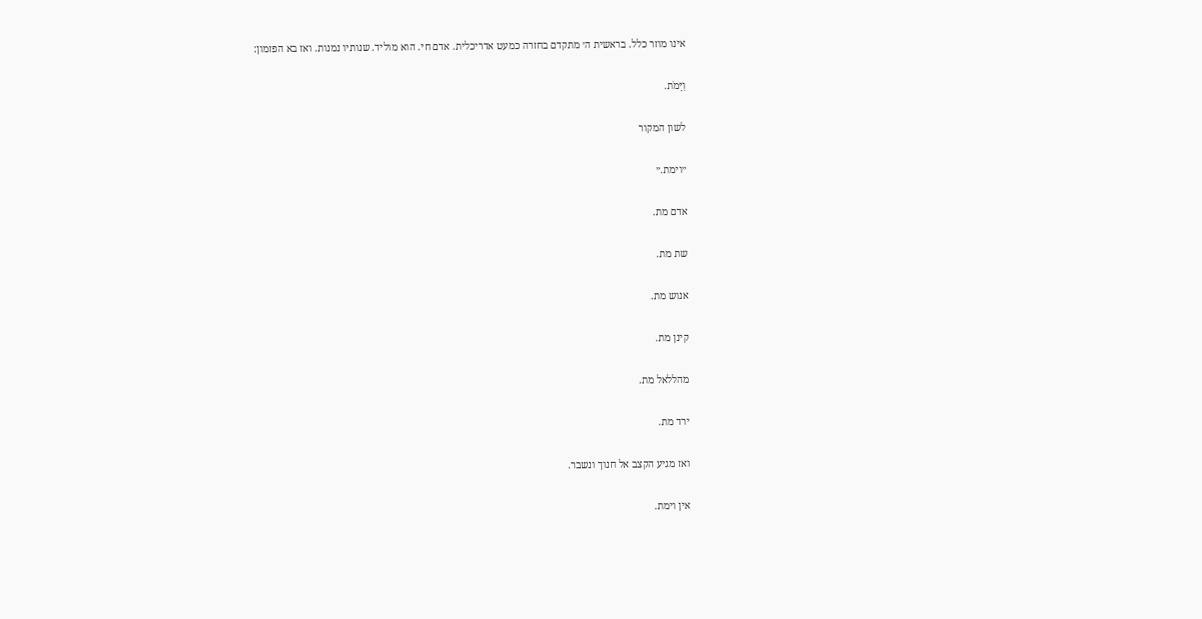אינו מוזר כלל. בראשית ה׳ מתקדם בחזרה כמעט אדריכלית. אדם חי. הוא מוליד. שנותיו נמנות. ואז בא הפזמון:

וַיָּמֹת.

לשון המקור

״וימת.״

אדם מת.

שת מת.

אנוש מת.

קינן מת.

מהללאל מת.

ירד מת.

ואז מגיע הקצב אל חנוך ונשבר.

אין וימת.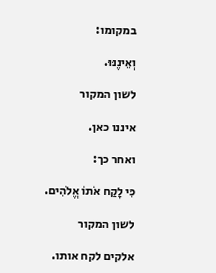במקומו:

וְאֵינֶנּוּ.

לשון המקור

איננו כאן.

ואחר כך:

כִּי לָקַח אֹתוֹ אֱלֹהִים.

לשון המקור

אלקים לקח אותו.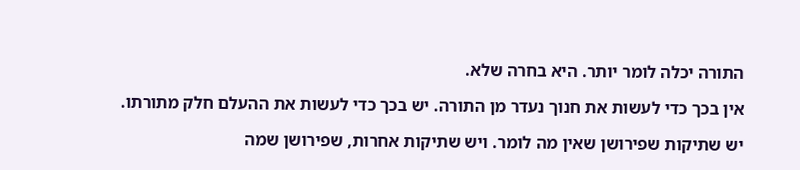התורה יכלה לומר יותר. היא בחרה שלא.

אין בכך כדי לעשות את חנוך נעדר מן התורה. יש בכך כדי לעשות את ההעלם חלק מתורתו.

יש שתיקות שפירושן שאין מה לומר. ויש שתיקות אחרות, שפירושן שמה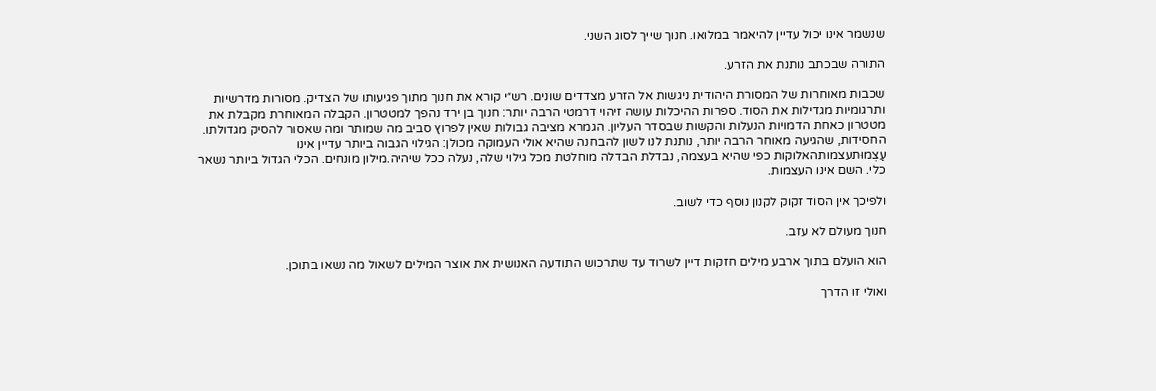שנשמר אינו יכול עדיין להיאמר במלואו. חנוך שייך לסוג השני.

התורה שבכתב נותנת את הזרע.

שכבות מאוחרות של המסורת היהודית ניגשות אל הזרע מצדדים שונים. רש״י קורא את חנוך מתוך פגיעותו של הצדיק. מסורות מדרשיות ותרגומיות מגדילות את הסוד. ספרות ההיכלות עושה זיהוי דרמטי הרבה יותר: חנוך בן ירד נהפך למטטרון. הקבלה המאוחרת מקבלת את מטטרון כאחת הדמויות הנעלות והקשות שבסדר העליון. הגמרא מציבה גבולות שאין לפרוץ סביב מה שמותר ומה שאסור להסיק מגדולתו. החסידות, שהגיעה מאוחר הרבה יותר, נותנת לנו לשון להבחנה שהיא אולי העמוקה מכולן: הגילוי הגבוה ביותר עדיין אינו עַצְמוּתעצמותהאלוקות כפי שהיא בעצמה, נבדלת הבדלה מוחלטת מכל גילוי שלה, נעלה ככל שיהיה.מילון מונחים. הכלי הגדול ביותר נשאר כלי. השם אינו העצמות.

ולפיכך אין הסוד זקוק לקנון נוסף כדי לשוב.

חנוך מעולם לא עזב.

הוא הועלם בתוך ארבע מילים חזקות דיין לשרוד עד שתרכוש התודעה האנושית את אוצר המילים לשאול מה נשאו בתוכן.

ואולי זו הדרך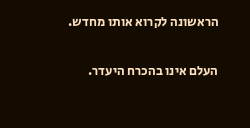הראשונה לקרוא אותו מחדש.

העלם אינו בהכרח היעדר.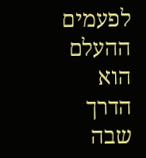לפעמים ההעלם הוא הדרך שבה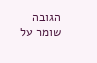הגובה שומר על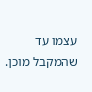עצמו עד שהמקבל מוכן.